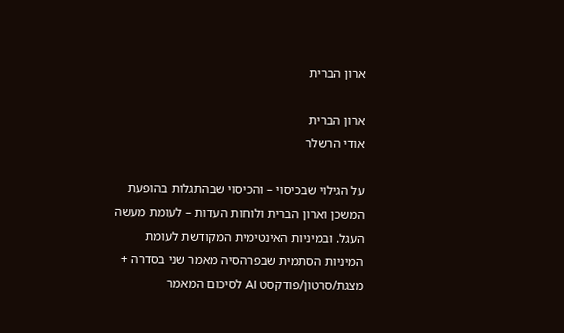ארון הברית

ארון הברית
אודי הרשלר

על הגילוי שבכיסוי – והכיסוי שבהתגלות בהופעת המשכן וארון הברית ולוחות העדות – לעומת מעשה העגל. ובמיניות האינטימית המקודשת לעומת המיניות הסתמית שבפרהסיה מאמר שני בסדרה + מצגת/סרטון/פודקסט AI לסיכום המאמר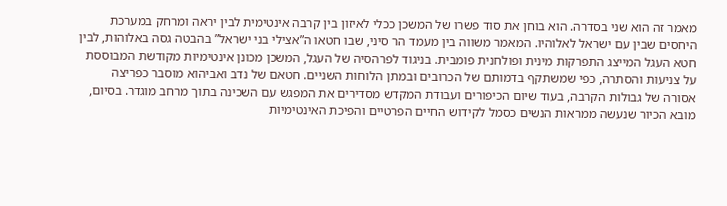מאמר זה הוא שני בסדרה. הוא בוחן את סוד פשרו של המשכן ככלי לאיזון בין קרבה אינטימית לבין יראה ומרחק במערכת היחסים שבין עם ישראל לאלוהיו. המאמר משווה בין מעמד הר סיני, שבו חטאו ה”אצילי בני ישראל” בהבטה גסה באלוהות, לבין חטא העגל המייצג התפרקות מינית ופולחנית פומבית. בניגוד לפרהסיה של העגל, המשכן מכונן אינטימיות מקודשת המבוססת על צניעות והסתרה, כפי שמשתקף בדמותם של הכרובים ובמתן הלוחות השניים. חטאם של נדב ואביהוא מוסבר כפריצה אסורה של גבולות הקרבה, בעוד שיום הכיפורים ועבודת המקדש מסדירים את המפגש עם השכינה בתוך מרחב מוגדר. בסיום, מובא הכיור שנעשה ממראות הנשים כסמל לקידוש החיים הפרטיים והפיכת האינטימיות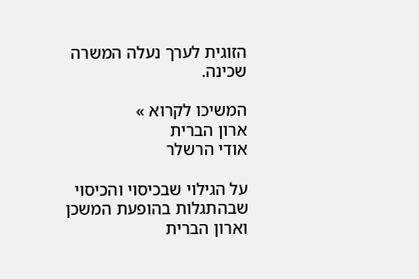הזוגית לערך נעלה המשרה שכינה.

המשיכו לקרוא »
ארון הברית
אודי הרשלר

על הגילוי שבכיסוי והכיסוי שבהתגלות בהופעת המשכן וארון הברית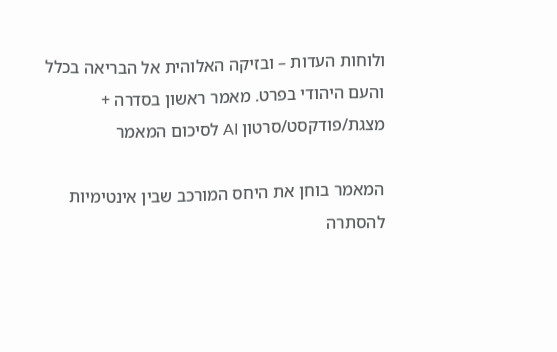ולוחות העדות – ובזיקה האלוהית אל הבריאה בכלל והעם היהודי בפרט. מאמר ראשון בסדרה + מצגת/פודקסט/סרטון AI לסיכום המאמר

המאמר בוחן את היחס המורכב שבין אינטימיות להסתרה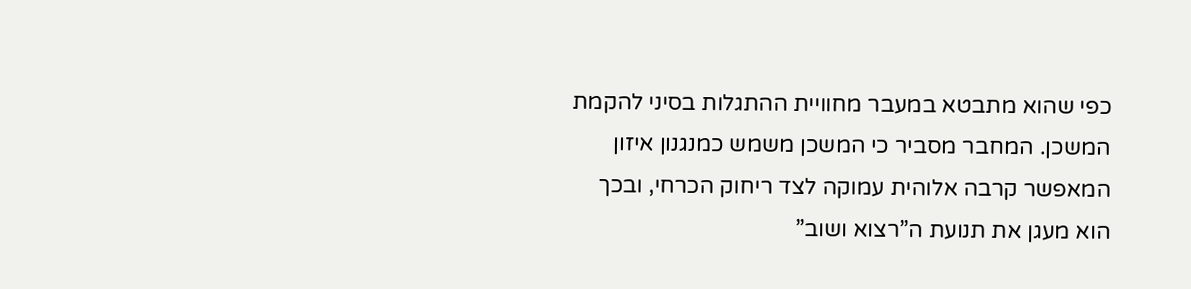כפי שהוא מתבטא במעבר מחוויית ההתגלות בסיני להקמת המשכן. המחבר מסביר כי המשכן משמש כמנגנון איזון המאפשר קרבה אלוהית עמוקה לצד ריחוק הכרחי, ובכך הוא מעגן את תנועת ה”רצוא ושוב”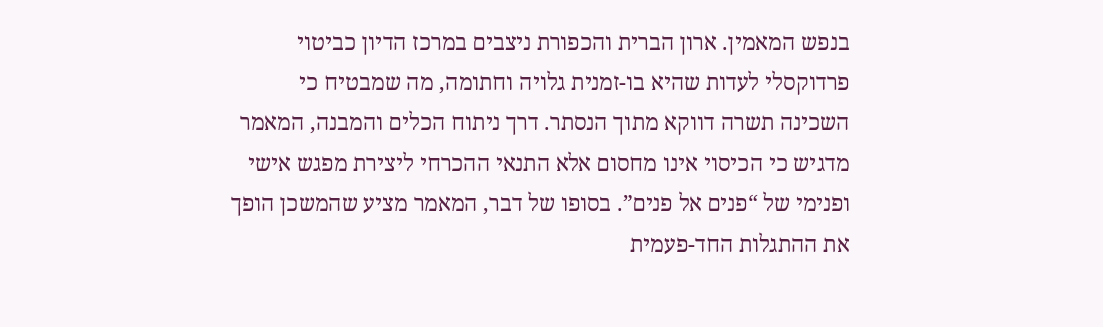בנפש המאמין. ארון הברית והכפורת ניצבים במרכז הדיון כביטוי פרדוקסלי לעדות שהיא בו-זמנית גלויה וחתומה, מה שמבטיח כי השכינה תשרה דווקא מתוך הנסתר. דרך ניתוח הכלים והמבנה, המאמר מדגיש כי הכיסוי אינו מחסום אלא התנאי ההכרחי ליצירת מפגש אישי ופנימי של “פנים אל פנים”. בסופו של דבר, המאמר מציע שהמשכן הופך את ההתגלות החד-פעמית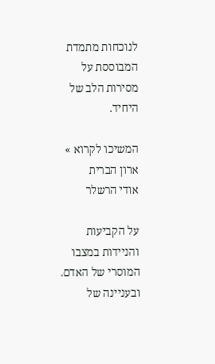לנוכחות מתמדת המבוססת על מסירות הלב של היחיד.

המשיכו לקרוא »
ארון הברית
אודי הרשלר

על הקביעות והניידות במצבו המוסרי של האדם. ובעניינה של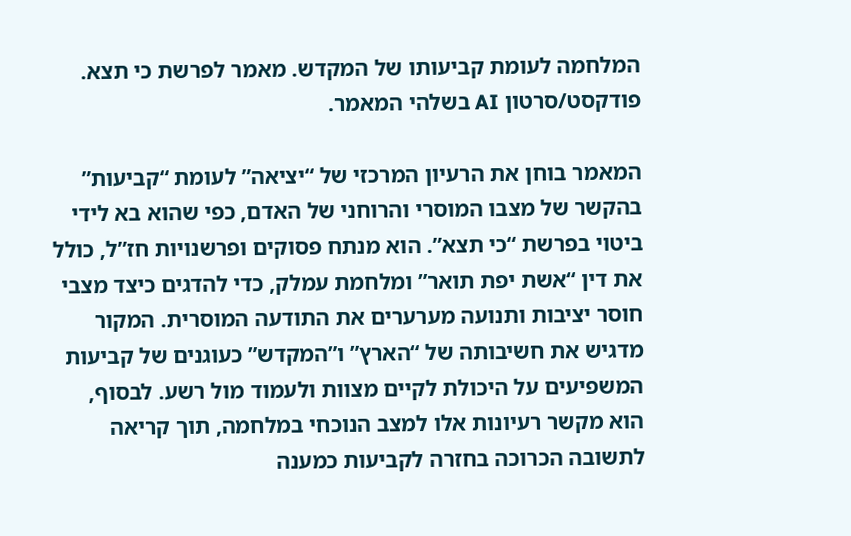המלחמה לעומת קביעותו של המקדש. מאמר לפרשת כי תצא. פודקסט/סרטון AI בשלהי המאמר.

המאמר בוחן את הרעיון המרכזי של “יציאה” לעומת “קביעות” בהקשר של מצבו המוסרי והרוחני של האדם, כפי שהוא בא לידי ביטוי בפרשת “כי תצא”. הוא מנתח פסוקים ופרשנויות חז”ל, כולל את דין “אשת יפת תואר” ומלחמת עמלק, כדי להדגים כיצד מצבי חוסר יציבות ותנועה מערערים את התודעה המוסרית. המקור מדגיש את חשיבותה של “הארץ” ו”המקדש” כעוגנים של קביעות המשפיעים על היכולת לקיים מצוות ולעמוד מול רשע. לבסוף, הוא מקשר רעיונות אלו למצב הנוכחי במלחמה, תוך קריאה לתשובה הכרוכה בחזרה לקביעות כמענה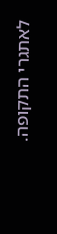לאתגרי התקופה.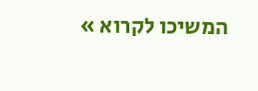המשיכו לקרוא »